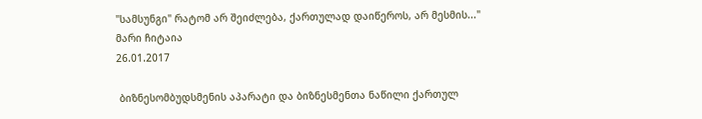"სამსუნგი" რატომ არ შეიძლება, ქართულად დაიწეროს, არ მესმის..."
მარი ჩიტაია
26.01.2017

 ბიზნესომბუდსმენის აპარატი და ბიზნესმენთა ნაწილი ქართულ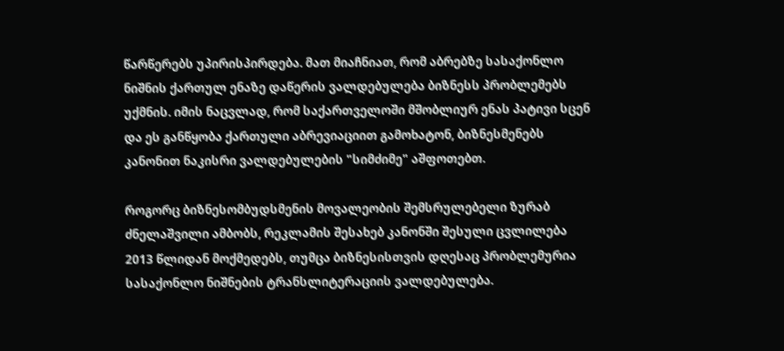წარწერებს უპირისპირდება. მათ მიაჩნიათ, რომ აბრებზე სასაქონლო ნიშნის ქართულ ენაზე დაწერის ვალდებულება ბიზნესს პრობლემებს უქმნის. იმის ნაცვლად, რომ საქართველოში მშობლიურ ენას პატივი სცენ და ეს განწყობა ქართული აბრევიაციით გამოხატონ, ბიზნესმენებს კანონით ნაკისრი ვალდებულების "სიმძიმე" აშფოთებთ.

როგორც ბიზნესომბუდსმენის მოვალეობის შემსრულებელი ზურაბ ძნელაშვილი ამბობს, რეკლამის შესახებ კანონში შესული ცვლილება 2013 წლიდან მოქმედებს, თუმცა ბიზნესისთვის დღესაც პრობლემურია სასაქონლო ნიშნების ტრანსლიტერაციის ვალდებულება.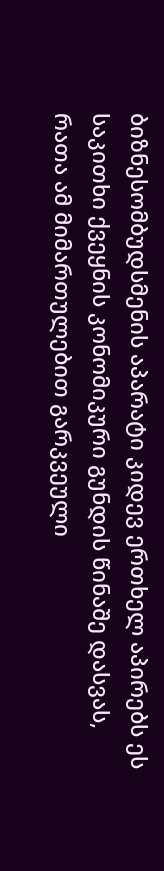ბიზნესომბუდსმენის აპარატი კიდევ ერთხელ აპირებს ეს საკითხი ქვეყნის კონომიკური გუნდის წინაშე დასვას, რათა ამ მიმართულებით გარკვეული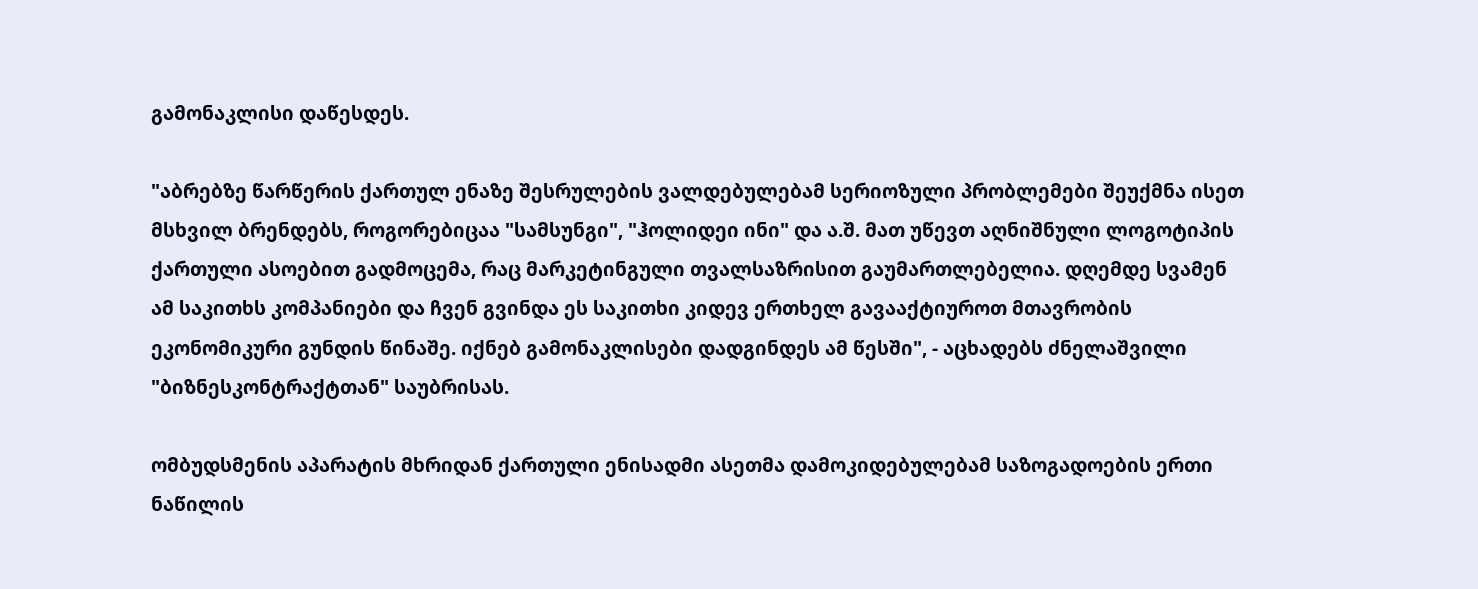გამონაკლისი დაწესდეს.

"აბრებზე წარწერის ქართულ ენაზე შესრულების ვალდებულებამ სერიოზული პრობლემები შეუქმნა ისეთ მსხვილ ბრენდებს, როგორებიცაა "სამსუნგი", "ჰოლიდეი ინი" და ა.შ. მათ უწევთ აღნიშნული ლოგოტიპის ქართული ასოებით გადმოცემა, რაც მარკეტინგული თვალსაზრისით გაუმართლებელია. დღემდე სვამენ ამ საკითხს კომპანიები და ჩვენ გვინდა ეს საკითხი კიდევ ერთხელ გავააქტიუროთ მთავრობის ეკონომიკური გუნდის წინაშე. იქნებ გამონაკლისები დადგინდეს ამ წესში", - აცხადებს ძნელაშვილი "ბიზნესკონტრაქტთან" საუბრისას.

ომბუდსმენის აპარატის მხრიდან ქართული ენისადმი ასეთმა დამოკიდებულებამ საზოგადოების ერთი ნაწილის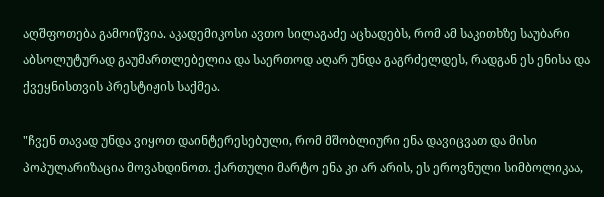აღშფოთება გამოიწვია. აკადემიკოსი ავთო სილაგაძე აცხადებს, რომ ამ საკითხზე საუბარი აბსოლუტურად გაუმართლებელია და საერთოდ აღარ უნდა გაგრძელდეს, რადგან ეს ენისა და ქვეყნისთვის პრესტიჟის საქმეა.

"ჩვენ თავად უნდა ვიყოთ დაინტერესებული, რომ მშობლიური ენა დავიცვათ და მისი პოპულარიზაცია მოვახდინოთ. ქართული მარტო ენა კი არ არის, ეს ეროვნული სიმბოლიკაა,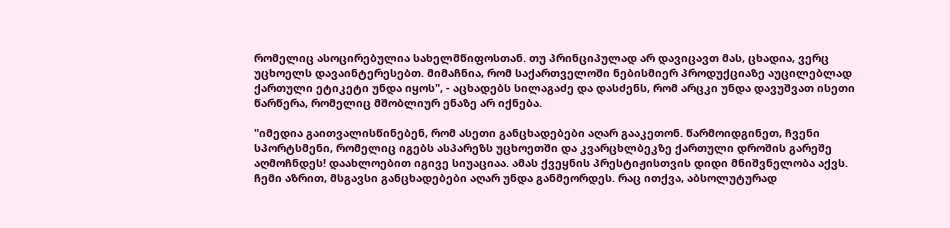რომელიც ასოცირებულია სახელმწიფოსთან. თუ პრინციპულად არ დავიცავთ მას, ცხადია, ვერც უცხოელს დავაინტერესებთ. მიმაჩნია, რომ საქართველოში ნებისმიერ პროდუქციაზე აუცილებლად ქართული ეტიკეტი უნდა იყოს", - აცხადებს სილაგაძე და დასძენს, რომ არცკი უნდა დავუშვათ ისეთი წარწერა, რომელიც მშობლიურ ენაზე არ იქნება.

"იმედია გაითვალისწინებენ, რომ ასეთი განცხადებები აღარ გააკეთონ. წარმოიდგინეთ, ჩვენი სპორტსმენი, რომელიც იგებს ასპარეზს უცხოეთში და კვარცხლბეკზე ქართული დროშის გარეშე აღმოჩნდეს! დაახლოებით იგივე სიუაციაა. ამას ქვეყნის პრესტიჟისთვის დიდი მნიშვნელობა აქვს. ჩემი აზრით, მსგავსი განცხადებები აღარ უნდა განმეორდეს. რაც ითქვა, აბსოლუტურად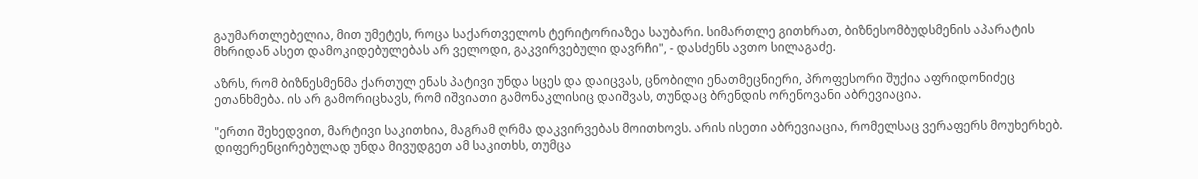გაუმართლებელია, მით უმეტეს, როცა საქართველოს ტერიტორიაზეა საუბარი. სიმართლე გითხრათ, ბიზნესომბუდსმენის აპარატის მხრიდან ასეთ დამოკიდებულებას არ ველოდი, გაკვირვებული დავრჩი", - დასძენს ავთო სილაგაძე.

აზრს, რომ ბიზნესმენმა ქართულ ენას პატივი უნდა სცეს და დაიცვას, ცნობილი ენათმეცნიერი, პროფესორი შუქია აფრიდონიძეც ეთანხმება. ის არ გამორიცხავს, რომ იშვიათი გამონაკლისიც დაიშვას, თუნდაც ბრენდის ორენოვანი აბრევიაცია.

"ერთი შეხედვით, მარტივი საკითხია, მაგრამ ღრმა დაკვირვებას მოითხოვს. არის ისეთი აბრევიაცია, რომელსაც ვერაფერს მოუხერხებ. დიფერენცირებულად უნდა მივუდგეთ ამ საკითხს, თუმცა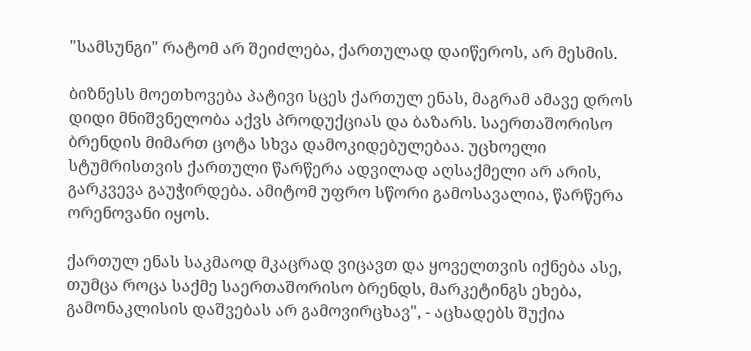"სამსუნგი" რატომ არ შეიძლება, ქართულად დაიწეროს, არ მესმის.

ბიზნესს მოეთხოვება პატივი სცეს ქართულ ენას, მაგრამ ამავე დროს დიდი მნიშვნელობა აქვს პროდუქციას და ბაზარს. საერთაშორისო ბრენდის მიმართ ცოტა სხვა დამოკიდებულებაა. უცხოელი სტუმრისთვის ქართული წარწერა ადვილად აღსაქმელი არ არის, გარკვევა გაუჭირდება. ამიტომ უფრო სწორი გამოსავალია, წარწერა ორენოვანი იყოს.

ქართულ ენას საკმაოდ მკაცრად ვიცავთ და ყოველთვის იქნება ასე, თუმცა როცა საქმე საერთაშორისო ბრენდს, მარკეტინგს ეხება, გამონაკლისის დაშვებას არ გამოვირცხავ", - აცხადებს შუქია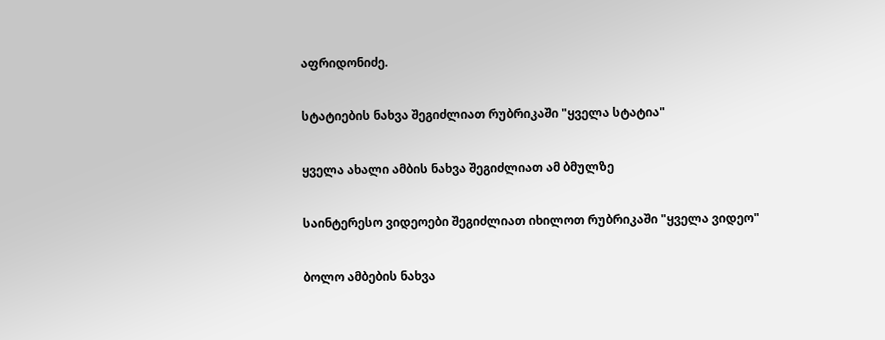აფრიდონიძე.

სტატიების ნახვა შეგიძლიათ რუბრიკაში "ყველა სტატია"

ყველა ახალი ამბის ნახვა შეგიძლიათ ამ ბმულზე

საინტერესო ვიდეოები შეგიძლიათ იხილოთ რუბრიკაში "ყველა ვიდეო"

ბოლო ამბების ნახვა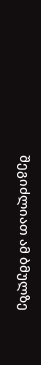შეგიძლიათ ამ ბმულზე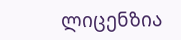ლიცენზია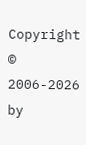Copyright © 2006-2026 by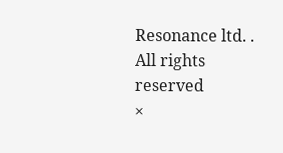Resonance ltd. . All rights reserved
×